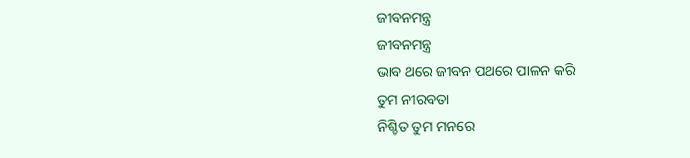ଜୀବନମନ୍ତ୍ର
ଜୀବନମନ୍ତ୍ର
ଭାବ ଥରେ ଜୀବନ ପଥରେ ପାଳନ କରି
ତୁମ ନୀରବତା
ନିଶ୍ଚିତ ତୁମ ମନରେ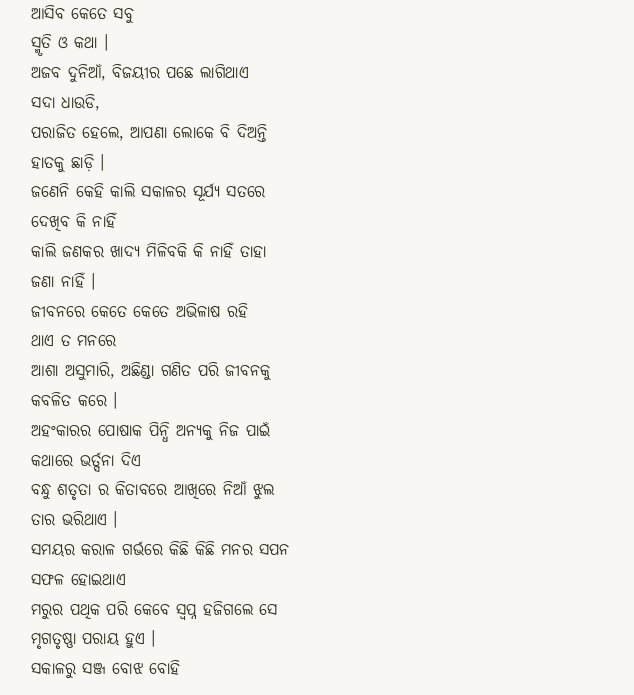ଆସିବ କେତେ ସବୁ
ସ୍ମୃତି ଓ କଥା ।
ଅଜବ ଦୁନିଆଁ, ବିଜୟୀର ପଛେ ଲାଗିଥାଏ
ସଦା ଧାଉଡି,
ପରାଜିତ ହେଲେ, ଆପଣା ଲୋକେ ବି ଦିଅନ୍ତି
ହାତକୁ ଛାଡ଼ି ।
ଜଣେନି କେହି କାଲି ସକାଳର ସୂର୍ଯ୍ୟ ସତରେ
ଦେଖିବ କି ନାହିଁ
କାଲି ଜଣକର ଖାଦ୍ୟ ମିଳିବକି କି ନାହିଁ ତାହା
ଜଣା ନାହିଁ ।
ଜୀବନରେ କେତେ କେତେ ଅଭିଳାଷ ରହି
ଥାଏ ତ ମନରେ
ଆଶା ଅସୁମାରି, ଅଛିଣ୍ଡା ଗଣିତ ପରି ଜୀବନକୁ
କବଳିତ କରେ ।
ଅହଂକାରର ପୋଷାକ ପିନ୍ଧି ଅନ୍ୟକୁ ନିଜ ପାଇଁ
କଥାରେ ଭର୍ତ୍ସନା ଦିଏ
ବନ୍ଧୁ ଶତୃତା ର କିତାବରେ ଆଖିରେ ନିଆଁ ଝୁଲ
ତାର ଭରିଥାଏ ।
ସମୟର କରାଳ ଗର୍ଭରେ କିଛି କିଛି ମନର ସପନ
ସଫଳ ହୋଇଥାଏ
ମରୁର ପଥିକ ପରି କେବେ ସ୍ଵପ୍ନ ହଜିଗଲେ ସେ
ମୃଗତୃଷ୍ଣା ପରାୟ ହୁଏ ।
ସକାଳରୁ ସଞ୍ଜ ବୋଝ ବୋହି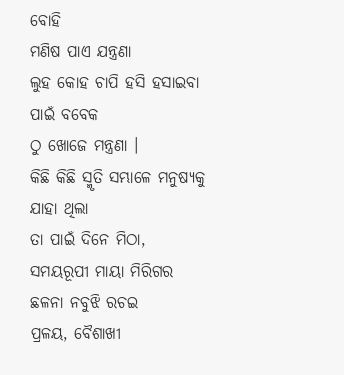ବୋହି
ମଣିଷ ପାଏ ଯନ୍ତ୍ରଣା
ଲୁହ କୋହ ଚାପି ହସି ହସାଇବା ପାଇଁ ବବେକ
ଠୁ ଖୋଜେ ମନ୍ତ୍ରଣା ।
କିଛି କିଛି ସ୍ମୃତି ସମ୍ଭାଳେ ମନୁଷ୍ୟକୁ ଯାହା ଥିଲା
ତା ପାଇଁ ଦିନେ ମିଠା,
ସମୟରୂପୀ ମାୟା ମିରିଗର ଛଳନା ନବୁଝି ରଚଇ
ପ୍ରଳୟ, ବୈଶାଖୀ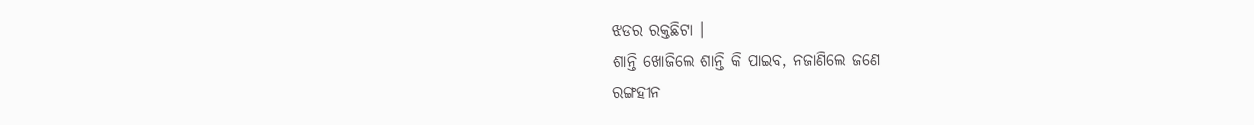ଝଡର ରକ୍ତଛିଟା ।
ଶାନ୍ତି ଖୋଜିଲେ ଶାନ୍ତି କି ପାଇବ, ନଜାଣିଲେ ଜଣେ
ରଙ୍ଗହୀନ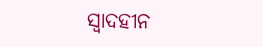ସ୍ଵାଦହୀନ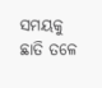ସମୟକୁ
ଛାତି ତଳେ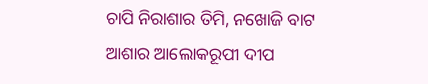ଚାପି ନିରାଶାର ତିମି, ନଖୋଜି ବାଟ
ଆଶାର ଆଲୋକରୂପୀ ଦୀପ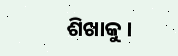ଶିଖାକୁ ।